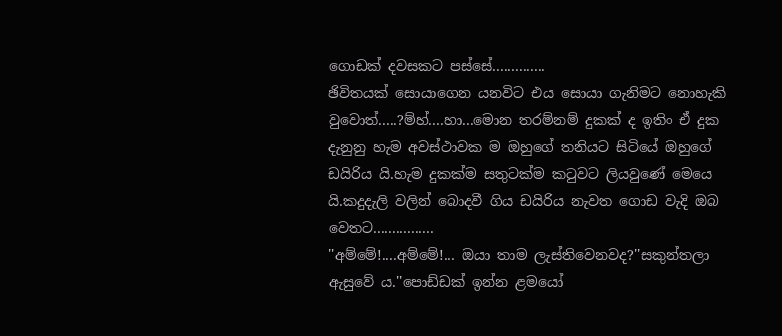ගොඩක් දවසකට පස්සේ..............
ඡිවිතයක් සොයාගෙන යනවිට එය සොයා ගැනිමට නොහැකි වුවොත්.....?ම්හ්....හා...මොන තරම්නම් දුකක් ද ඉතිං ඒ දුක දැනුනු හැම අවස්ථාවක ම ඔහුගේ තනියට සිටියේ ඔහුගේ ඩයිරිය යි.හැම දුකක්ම සතුටක්ම කටුවට ලියවුණේ මෙයෙ යි.කදුදැලි වලින් බොදවී ගිය ඩයිරිය නැවත ගොඩ වැදි ඔබ වෙතට................
''අම්මේ!....අම්මේ!... ඔයා තාම ලැස්තිවෙනවද?''සකුන්තලා ඇසුවේ ය.''පොඩ්ඩක් ඉන්න ළමයෝ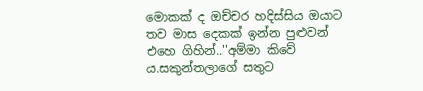මොකක් ද ඔච්චර හදිස්සිය ඔයාට තව මාස දෙකක් ඉන්න පුළුවන් එහෙ ගිහින්..''අම්මා කිවේ ය.සකුන්තලාගේ සතුට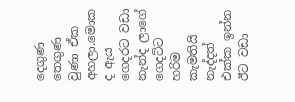දෙගුණ තෙගුණ වුණා ඒක අහලා.මොක ද ඇය ගෙදරට වඩා නැන්ද ලාගේ ගෙදට්ට හරිම කැමතියි නැද්දත් එක්ක ඉන්න ඊට වඩා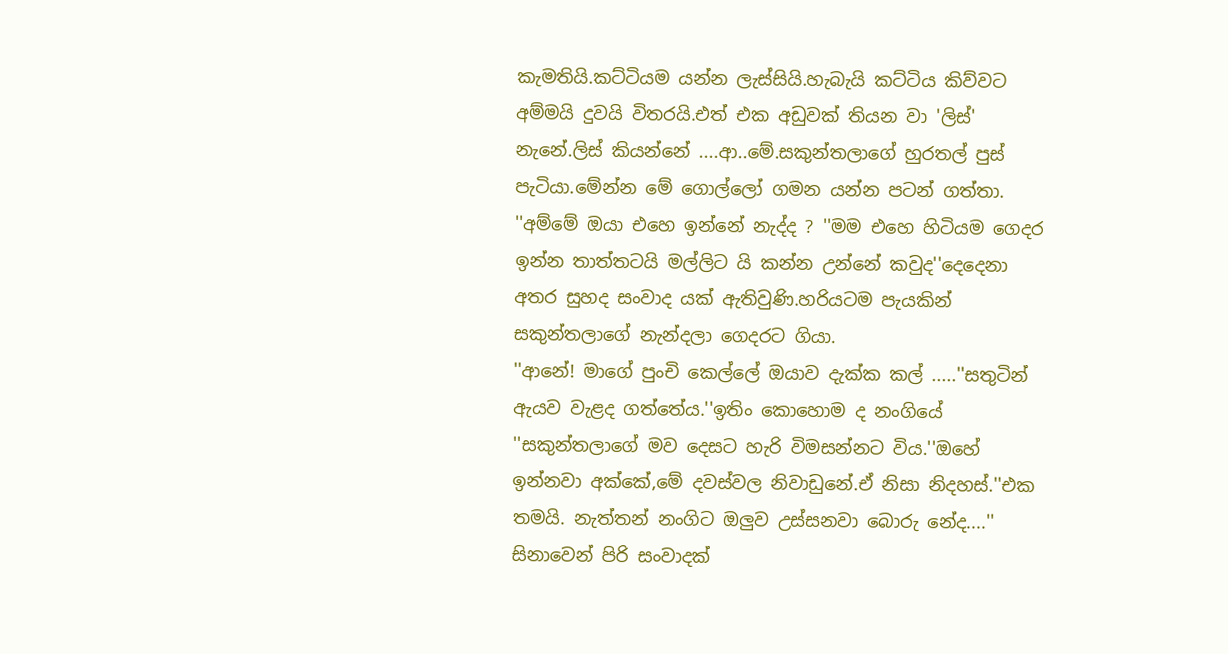කැමතියි.කට්ටියම යන්න ලැස්සියි.හැබැයි කට්ටිය කිව්වට අම්මයි දුවයි විතරයි.එත් එක අඩුවක් තියන වා 'ලිස්' නැනේ.ලිස් කියන්නේ ....ආ..මේ.සකුන්තලාගේ හුරතල් පුස් පැටියා.මේන්න මේ ගොල්ලෝ ගමන යන්න පටන් ගත්තා.
''අම්මේ ඔයා එහෙ ඉන්නේ නැද්ද ? ''මම එහෙ හිටියම ගෙදර ඉන්න තාත්තටයි මල්ලිට යි කන්න උන්නේ කවුද''දෙදෙනා අතර සුහද සංවාද යක් ඇතිවුණි.හරියටම පැයකින් සකුන්තලාගේ නැන්දලා ගෙදරට ගියා.
''ආනේ! මාගේ පුංචි කෙල්ලේ ඔයාව දැක්ක කල් .....''සතුටින් ඇයව වැළද ගත්තේය.''ඉතිං කොහොම ද නංගියේ ''සකුන්තලාගේ මව දෙසට හැරි විමසන්නට විය.''ඔහේ ඉන්නවා අක්කේ,මේ දවස්වල නිවාඩුනේ.ඒ නිසා නිදහස්.''එක තමයි. නැත්තන් නංගිට ඔලුව උස්සනවා බොරු නේද....''
සිනාවෙන් පිරි සංවාදක්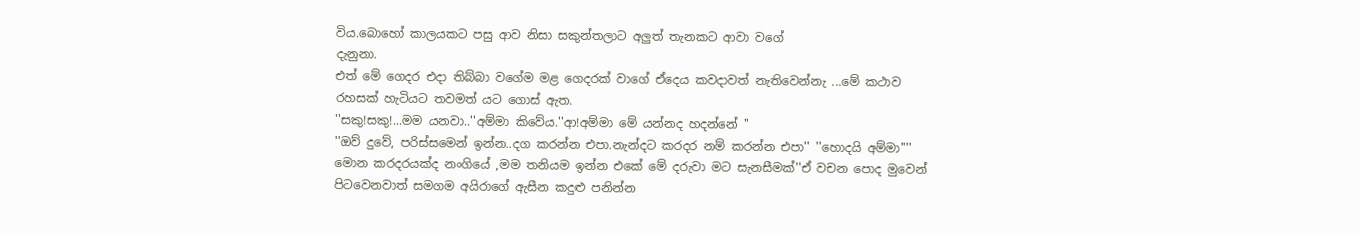විය.බොහෝ කාලයකට පසු ආව නිසා සකුන්තලාට අලුත් තැනකට ආවා වගේ
දැනුනා.
එත් මේ ගෙදර එදා තිබ්බා වගේම මළ ගෙදරක් වාගේ ඒදෙය කවදාවත් නැතිවෙන්නැ ...මේ කථාව රහසක් හැටියට තවමත් යට ගොස් ඇත.
''සකු!සකු!...මම යනවා..''අම්මා කිවේය.''ආ!අම්මා මේ යන්නද හදන්නේ ''
''ඔව් දුවේ, පරිස්සමෙන් ඉන්න..දග කරන්න එපා.නැන්දට කරදර නම් කරන්න එපා'' ''හොදයි අම්මා'''' මොන කරදරයක්ද නංගියේ ,මම තනියම ඉන්න එකේ මේ දරුවා මට සැනසීමක්''ඒ වචන පොද මුවෙන් පිටවෙනවාත් සමගම අයිරාගේ ඇසීන කදුළු පනින්න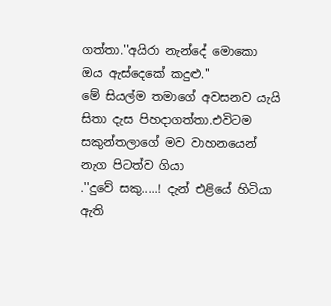ගත්තා.''අයිරා නැන්දේ මොකො ඔය ඇස්දෙකේ කදුළු.''
මේ සියල්ම තමාගේ අවසනව යැයි සිතා දැස පිහදාගත්තා.එවිටම සකුන්තලාගේ මව වාහනයෙන් නැග පිටත්ව ගියා
.''දුවේ සකු.....! දැන් එළියේ හිටියා ඇති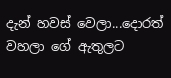දැන් හවස් වෙලා...දොරත් වහලා ගේ ඇතුලට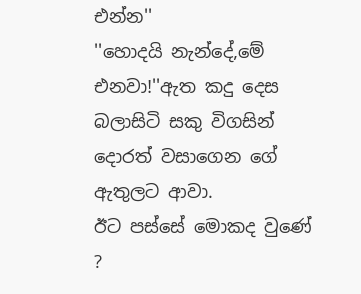එන්න''
''හොදයි නැන්දේ,මේ එනවා!''ඇත කදු දෙස බලාසිටි සකු විගසින් දොරත් වසාගෙන ගේ ඇතුලට ආවා.
ඊට පස්සේ මොකද වුණේ ?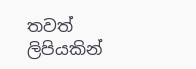තවත් ලිපියකින්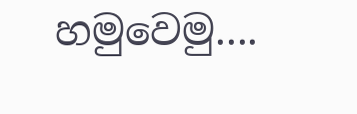හමුවෙමු....